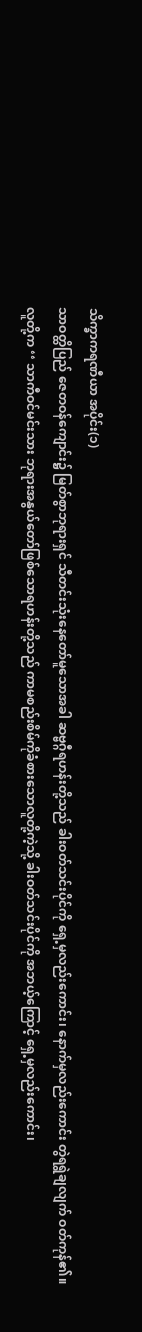သိက္ခာကရဏီယာ အပိုင်း(၁)
သာဝတ္ထိပြည် ဇေတဝန်ကျောင်း၌ မြတ်စွာဘုရားရှင် သီတင်းသုံးနေတော်မူသောအခါ ဆဗ္ဗဂ္ဂီရဟန်းတို့သည် ခါးဝတ်သင်းပိုင်ကို ရှေ့မှလည်းကောင်း၊ နောက်မှလည်းကောင်း တွဲရရွဲချလျက် ဝတ်ကုန်၏။
လူတို့က ‘‘ သာကီဝင်မင်းသား ဘုရားအနွယ်တော်ဖြစ်သောရဟန်းတို့သည် ကာမစည်းစိမ်ကိုခံစားသောလူတို့ကဲ့သို့ ခါးဝတ်သင်းပိုင်ကို အဘယ့်ကြောင့် ရှေ့မှလည်းကောင်း၊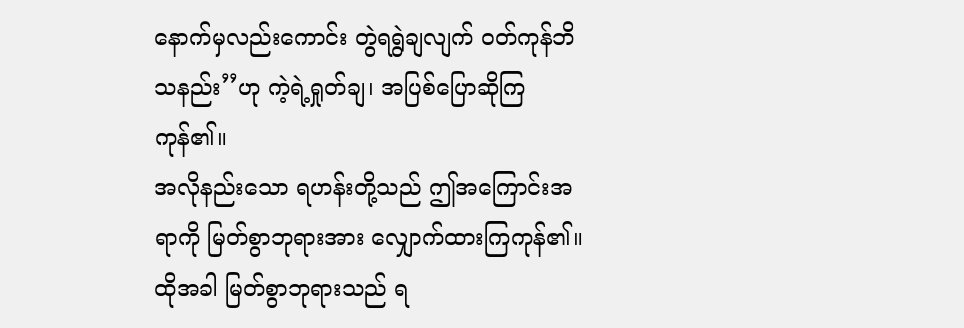နောက်မှလည်းကောင်း တွဲရရွဲချလျက် ဝတ်ကုန်ဘိသနည်း’’ဟု ကဲ့ရဲ့ရှုတ်ချ၊ အပြစ်ပြောဆိုကြကုန်၏။
အလိုနည်းသော ရဟန်းတို့သည် ဤအကြောင်းအရာကို မြတ်စွာဘုရားအား လျှောက်ထားကြကုန်၏။ ထိုအခါ မြတ်စွာဘုရားသည် ရ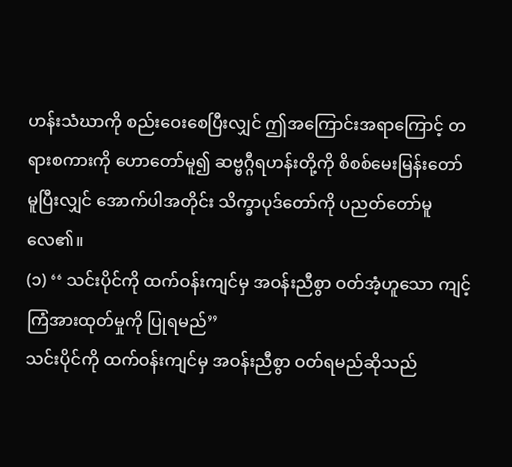ဟန်းသံဃာကို စည်းဝေးစေပြီးလျှင် ဤအကြောင်းအရာကြောင့် တရားစကားကို ဟောတော်မူ၍ ဆဗ္ဗဂ္ဂီရဟန်းတို့ကို စိစစ်မေးမြန်းတော်မူပြီးလျှင် အောက်ပါအတိုင်း သိက္ခာပုဒ်တော်ကို ပညတ်တော်မူလေ၏။
(၁) ‘‘ သင်းပိုင်ကို ထက်ဝန်းကျင်မှ အဝန်းညီစွာ ဝတ်အံ့ဟူသော ကျင့်ကြံအားထုတ်မှုကို ပြုရမည်’’
သင်းပိုင်ကို ထက်ဝန်းကျင်မှ အဝန်းညီစွာ ဝတ်ရမည်ဆိုသည်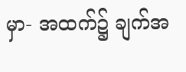မှာ- အထက်၌ ချက်အ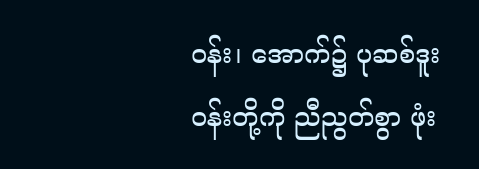ဝန်း၊ အောက်၌ ပုဆစ်ဒူးဝန်းတို့ကို ညီညွတ်စွာ ဖုံး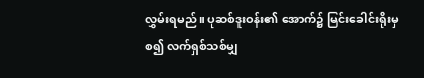လွှမ်းရမည်။ ပုဆစ်ဒူးဝန်း၏ အောက်၌ မြင်းခေါင်းရိုးမှ စ၍ လက်ရှစ်သစ်မျှ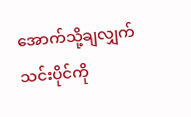အောက်သို့ချလျှက် သင်းပိုင်ကို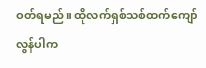ဝတ်ရမည်။ ထိုလက်ရှစ်သစ်ထက်ကျော်လွန်ပါက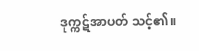ဒုက္ကဋ်အာပတ် သင့်၏။